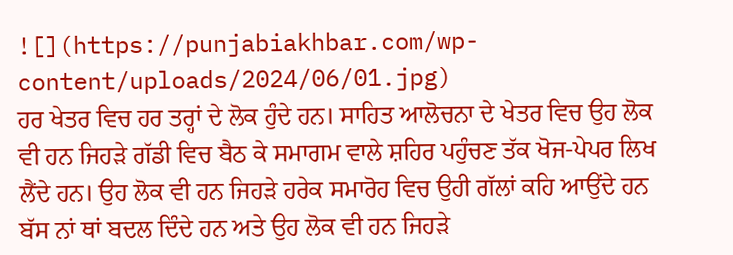![](https://punjabiakhbar.com/wp-content/uploads/2024/06/01.jpg)
ਹਰ ਖੇਤਰ ਵਿਚ ਹਰ ਤਰ੍ਹਾਂ ਦੇ ਲੋਕ ਹੁੰਦੇ ਹਨ। ਸਾਹਿਤ ਆਲੋਚਨਾ ਦੇ ਖੇਤਰ ਵਿਚ ਉਹ ਲੋਕ ਵੀ ਹਨ ਜਿਹੜੇ ਗੱਡੀ ਵਿਚ ਬੈਠ ਕੇ ਸਮਾਗਮ ਵਾਲੇ ਸ਼ਹਿਰ ਪਹੁੰਚਣ ਤੱਕ ਖੋਜ-ਪੇਪਰ ਲਿਖ ਲੈਂਦੇ ਹਨ। ਉਹ ਲੋਕ ਵੀ ਹਨ ਜਿਹੜੇ ਹਰੇਕ ਸਮਾਰੋਹ ਵਿਚ ਉਹੀ ਗੱਲਾਂ ਕਹਿ ਆਉਂਦੇ ਹਨ ਬੱਸ ਨਾਂ ਥਾਂ ਬਦਲ ਦਿੰਦੇ ਹਨ ਅਤੇ ਉਹ ਲੋਕ ਵੀ ਹਨ ਜਿਹੜੇ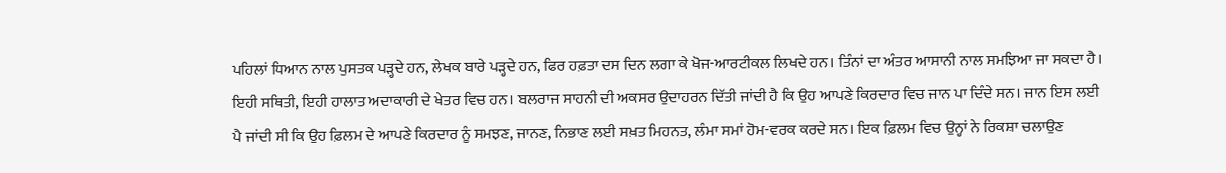ਪਹਿਲਾਂ ਧਿਆਨ ਨਾਲ ਪੁਸਤਕ ਪੜ੍ਹਦੇ ਹਨ, ਲੇਖਕ ਬਾਰੇ ਪੜ੍ਹਦੇ ਹਨ, ਫਿਰ ਹਫ਼ਤਾ ਦਸ ਦਿਨ ਲਗਾ ਕੇ ਖੋਜ-ਆਰਟੀਕਲ ਲਿਖਦੇ ਹਨ। ਤਿੰਨਾਂ ਦਾ ਅੰਤਰ ਆਸਾਨੀ ਨਾਲ ਸਮਝਿਆ ਜਾ ਸਕਦਾ ਹੈ।
ਇਹੀ ਸਥਿਤੀ, ਇਹੀ ਹਾਲਾਤ ਅਦਾਕਾਰੀ ਦੇ ਖੇਤਰ ਵਿਚ ਹਨ। ਬਲਰਾਜ ਸਾਹਨੀ ਦੀ ਅਕਸਰ ਉਦਾਹਰਨ ਦਿੱਤੀ ਜਾਂਦੀ ਹੈ ਕਿ ਉਹ ਆਪਣੇ ਕਿਰਦਾਰ ਵਿਚ ਜਾਨ ਪਾ ਦਿੰਦੇ ਸਨ। ਜਾਨ ਇਸ ਲਈ ਪੈ ਜਾਂਦੀ ਸੀ ਕਿ ਉਹ ਫ਼ਿਲਮ ਦੇ ਆਪਣੇ ਕਿਰਦਾਰ ਨੂੰ ਸਮਝਣ, ਜਾਨਣ, ਨਿਭਾਣ ਲਈ ਸਖ਼ਤ ਮਿਹਨਤ, ਲੰਮਾ ਸਮਾਂ ਹੋਮ-ਵਰਕ ਕਰਦੇ ਸਨ। ਇਕ ਫ਼ਿਲਮ ਵਿਚ ਉਨ੍ਹਾਂ ਨੇ ਰਿਕਸ਼ਾ ਚਲਾਉਣ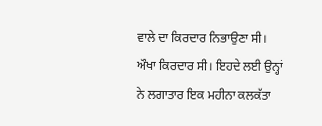ਵਾਲੇ ਦਾ ਕਿਰਦਾਰ ਨਿਭਾਉਣਾ ਸੀ। ਔਖਾ ਕਿਰਦਾਰ ਸੀ। ਇਹਦੇ ਲਈ ਉਨ੍ਹਾਂ ਨੇ ਲਗਾਤਾਰ ਇਕ ਮਹੀਨਾ ਕਲਕੱਤਾ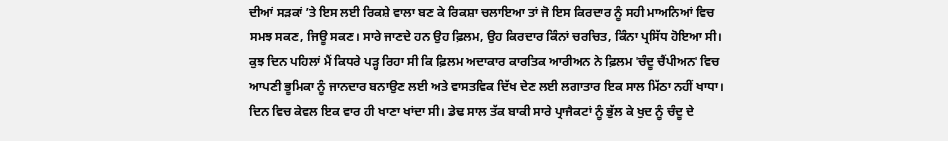ਦੀਆਂ ਸੜਕਾਂ ʼਤੇ ਇਸ ਲਈ ਰਿਕਸ਼ੇ ਵਾਲਾ ਬਣ ਕੇ ਰਿਕਸ਼ਾ ਚਲਾਇਆ ਤਾਂ ਜੋ ਇਸ ਕਿਰਦਾਰ ਨੂੰ ਸਹੀ ਮਾਅਨਿਆਂ ਵਿਚ ਸਮਝ ਸਕਣ, ਜਿਊ ਸਕਣ। ਸਾਰੇ ਜਾਣਦੇ ਹਨ ਉਹ ਫ਼ਿਲਮ, ਉਹ ਕਿਰਦਾਰ ਕਿੰਨਾਂ ਚਰਚਿਤ, ਕਿੰਨਾ ਪ੍ਰਸਿੱਧ ਹੋਇਆ ਸੀ।
ਕੁਝ ਦਿਨ ਪਹਿਲਾਂ ਮੈਂ ਕਿਧਰੇ ਪੜ੍ਹ ਰਿਹਾ ਸੀ ਕਿ ਫ਼ਿਲਮ ਅਦਾਕਾਰ ਕਾਰਤਿਕ ਆਰੀਅਨ ਨੇ ਫ਼ਿਲਮ ˈਚੰਦੂ ਚੈਂਪੀਅਨˈ ਵਿਚ ਆਪਣੀ ਭੂਮਿਕਾ ਨੂੰ ਜਾਨਦਾਰ ਬਨਾਉਣ ਲਈ ਅਤੇ ਵਾਸਤਵਿਕ ਦਿੱਖ ਦੇਣ ਲਈ ਲਗਾਤਾਰ ਇਕ ਸਾਲ ਮਿੱਠਾ ਨਹੀਂ ਖਾਧਾ। ਦਿਨ ਵਿਚ ਕੇਵਲ ਇਕ ਵਾਰ ਹੀ ਖਾਣਾ ਖਾਂਦਾ ਸੀ। ਡੇਢ ਸਾਲ ਤੱਕ ਬਾਕੀ ਸਾਰੇ ਪ੍ਰਾਜੈਕਟਾਂ ਨੂੰ ਭੁੱਲ ਕੇ ਖੁਦ ਨੂੰ ਚੰਦੂ ਦੇ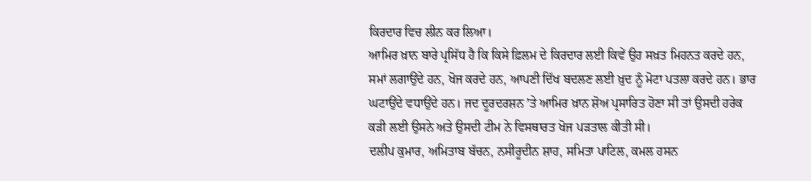ਕਿਰਦਾਰ ਵਿਚ ਲੀਨ ਕਰ ਲਿਆ।
ਆਮਿਰ ਖ਼ਾਨ ਬਾਰੇ ਪ੍ਰਸਿੱਧ ਹੈ ਕਿ ਕਿਸੇ ਫ਼ਿਲਮ ਦੇ ਕਿਰਦਾਰ ਲਈ ਕਿਵੇਂ ਉਹ ਸਖ਼ਤ ਮਿਹਨਤ ਕਰਦੇ ਹਨ, ਸਮਾਂ ਲਗਾਉਂਦੇ ਹਨ, ਖੋਜ ਕਰਦੇ ਹਨ, ਆਪਣੀ ਦਿੱਖ ਬਦਲਣ ਲਈ ਖ਼ੁਦ ਨੂੰ ਮੋਟਾ ਪਤਲਾ ਕਰਦੇ ਹਨ। ਭਾਰ ਘਟਾਉਂਦੇ ਵਧਾਉਂਦੇ ਹਨ। ਜਦ ਦੂਰਦਰਸ਼ਨ ʼਤੇ ਆਮਿਰ ਖ਼ਾਨ ਸ਼ੋਅ ਪ੍ਰਸਾਰਿਤ ਹੋਣਾ ਸੀ ਤਾਂ ਉਸਦੀ ਹਰੇਕ ਕੜੀ ਲਈ ਉਸਨੇ ਅਤੇ ਉਸਦੀ ਟੀਮ ਨੇ ਵਿਸਥਾਰਤ ਖੋਜ ਪੜਤਾਲ ਕੀਤੀ ਸੀ।
ਦਲੀਪ ਕੁਮਾਰ, ਅਮਿਤਾਬ ਬੱਚਨ, ਨਸੀਰੂਦੀਨ ਸ਼ਾਹ, ਸਮਿਤਾ ਪਾਟਿਲ, ਕਮਲ ਹਸਨ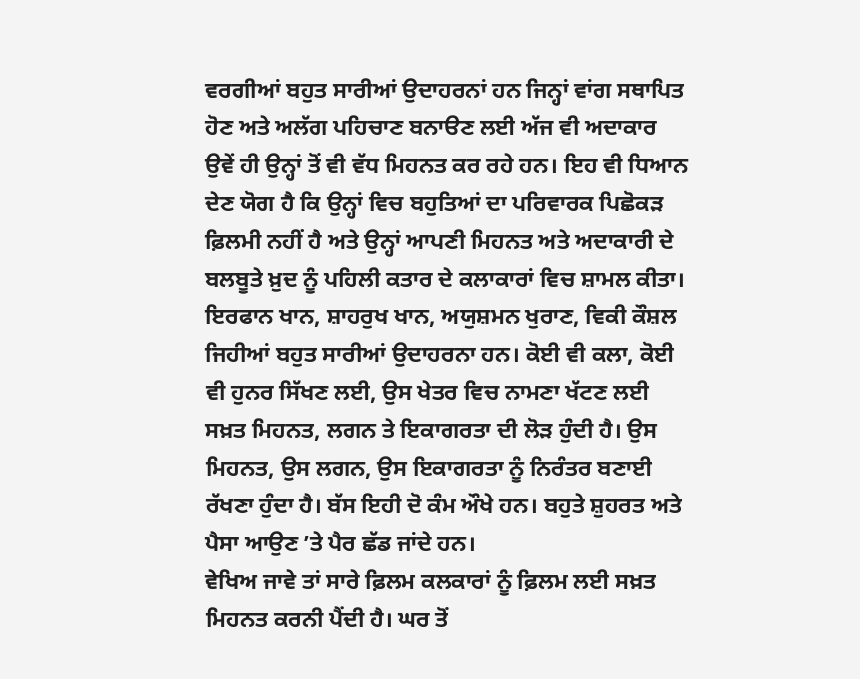ਵਰਗੀਆਂ ਬਹੁਤ ਸਾਰੀਆਂ ਉਦਾਹਰਨਾਂ ਹਨ ਜਿਨ੍ਹਾਂ ਵਾਂਗ ਸਥਾਪਿਤ ਹੋਣ ਅਤੇ ਅਲੱਗ ਪਹਿਚਾਣ ਬਨਾੳਣ ਲਈ ਅੱਜ ਵੀ ਅਦਾਕਾਰ ਉਵੇਂ ਹੀ ਉਨ੍ਹਾਂ ਤੋਂ ਵੀ ਵੱਧ ਮਿਹਨਤ ਕਰ ਰਹੇ ਹਨ। ਇਹ ਵੀ ਧਿਆਨ ਦੇਣ ਯੋਗ ਹੈ ਕਿ ਉਨ੍ਹਾਂ ਵਿਚ ਬਹੁਤਿਆਂ ਦਾ ਪਰਿਵਾਰਕ ਪਿਛੋਕੜ ਫ਼ਿਲਮੀ ਨਹੀਂ ਹੈ ਅਤੇ ਉਨ੍ਹਾਂ ਆਪਣੀ ਮਿਹਨਤ ਅਤੇ ਅਦਾਕਾਰੀ ਦੇ ਬਲਬੂਤੇ ਖ਼ੁਦ ਨੂੰ ਪਹਿਲੀ ਕਤਾਰ ਦੇ ਕਲਾਕਾਰਾਂ ਵਿਚ ਸ਼ਾਮਲ ਕੀਤਾ।
ਇਰਫਾਨ ਖਾਨ, ਸ਼ਾਹਰੁਖ ਖਾਨ, ਅਯੁਸ਼ਮਨ ਖੁਰਾਣ, ਵਿਕੀ ਕੌਸ਼ਲ ਜਿਹੀਆਂ ਬਹੁਤ ਸਾਰੀਆਂ ਉਦਾਹਰਨਾ ਹਨ। ਕੋਈ ਵੀ ਕਲਾ, ਕੋਈ ਵੀ ਹੁਨਰ ਸਿੱਖਣ ਲਈ, ਉਸ ਖੇਤਰ ਵਿਚ ਨਾਮਣਾ ਖੱਟਣ ਲਈ ਸਖ਼ਤ ਮਿਹਨਤ, ਲਗਨ ਤੇ ਇਕਾਗਰਤਾ ਦੀ ਲੋੜ ਹੁੰਦੀ ਹੈ। ਉਸ ਮਿਹਨਤ, ਉਸ ਲਗਨ, ਉਸ ਇਕਾਗਰਤਾ ਨੂੰ ਨਿਰੰਤਰ ਬਣਾਈ ਰੱਖਣਾ ਹੁੰਦਾ ਹੈ। ਬੱਸ ਇਹੀ ਦੋ ਕੰਮ ਔਖੇ ਹਨ। ਬਹੁਤੇ ਸ਼ੁਹਰਤ ਅਤੇ ਪੈਸਾ ਆਉਣ ʼਤੇ ਪੈਰ ਛੱਡ ਜਾਂਦੇ ਹਨ।
ਵੇਖਿਅ ਜਾਵੇ ਤਾਂ ਸਾਰੇ ਫ਼ਿਲਮ ਕਲਕਾਰਾਂ ਨੂੰ ਫ਼ਿਲਮ ਲਈ ਸਖ਼ਤ ਮਿਹਨਤ ਕਰਨੀ ਪੈਂਦੀ ਹੈ। ਘਰ ਤੋਂ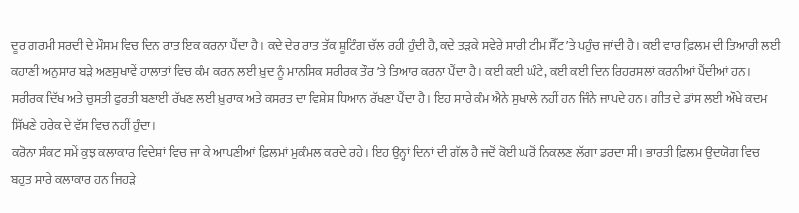ਦੂਰ ਗਰਮੀ ਸਰਦੀ ਦੇ ਮੌਸਮ ਵਿਚ ਦਿਨ ਰਾਤ ਇਕ ਕਰਨਾ ਪੈਂਦਾ ਹੈ। ਕਦੇ ਦੇਰ ਰਾਤ ਤੱਕ ਸ਼ੂਟਿੰਗ ਚੱਲ ਰਹੀ ਹੁੰਦੀ ਹੈ, ਕਦੇ ਤੜਕੇ ਸਵੇਰੇ ਸਾਰੀ ਟੀਮ ਸੈੱਟ ʼਤੇ ਪਹੁੰਚ ਜਾਂਦੀ ਹੈ। ਕਈ ਵਾਰ ਫ਼ਿਲਮ ਦੀ ਤਿਆਰੀ ਲਈ ਕਹਾਣੀ ਅਨੁਸਾਰ ਬੜੇ ਅਣਸੁਖਾਵੇਂ ਹਾਲਾਤਾਂ ਵਿਚ ਕੰਮ ਕਰਨ ਲਈ ਖ਼ੁਦ ਨੂੰ ਮਾਨਸਿਕ ਸਰੀਰਕ ਤੌਰ ʼਤੇ ਤਿਆਰ ਕਰਨਾ ਪੈਂਦਾ ਹੈ। ਕਈ ਕਈ ਘੰਟੇ, ਕਈ ਕਈ ਦਿਨ ਰਿਹਰਸਲਾਂ ਕਰਨੀਆਂ ਪੈਂਦੀਆਂ ਹਨ। ਸਰੀਰਕ ਦਿੱਖ ਅਤੇ ਚੁਸਤੀ ਫੁਰਤੀ ਬਣਾਈ ਰੱਖਣ ਲਈ ਖ਼ੁਰਾਕ ਅਤੇ ਕਸਰਤ ਦਾ ਵਿਸ਼ੇਸ਼ ਧਿਆਨ ਰੱਖਣਾ ਪੈਂਦਾ ਹੈ। ਇਹ ਸਾਰੇ ਕੰਮ ਐਨੇ ਸੁਖਾਲੇ ਨਹੀਂ ਹਨ ਜਿੰਨੇ ਜਾਪਦੇ ਹਨ। ਗੀਤ ਦੇ ਡਾਂਸ ਲਈ ਔਖੇ ਕਦਮ ਸਿੱਖਣੇ ਹਰੇਕ ਦੇ ਵੱਸ ਵਿਚ ਨਹੀਂ ਹੁੰਦਾ।
ਕਰੋਨਾ ਸੰਕਟ ਸਮੇਂ ਕੁਝ ਕਲਾਕਾਰ ਵਿਦੇਸ਼ਾਂ ਵਿਚ ਜਾ ਕੇ ਆਪਣੀਆਂ ਫ਼ਿਲਮਾਂ ਮੁਕੰਮਲ ਕਰਦੇ ਰਹੇ। ਇਹ ਉਨ੍ਹਾਂ ਦਿਨਾਂ ਦੀ ਗੱਲ ਹੈ ਜਦੋਂ ਕੋਈ ਘਰੋਂ ਨਿਕਲਣ ਲੱਗਾ ਡਰਦਾ ਸੀ। ਭਾਰਤੀ ਫ਼ਿਲਮ ਉਦਯੋਗ ਵਿਚ ਬਹੁਤ ਸਾਰੇ ਕਲਾਕਾਰ ਹਨ ਜਿਹੜੇ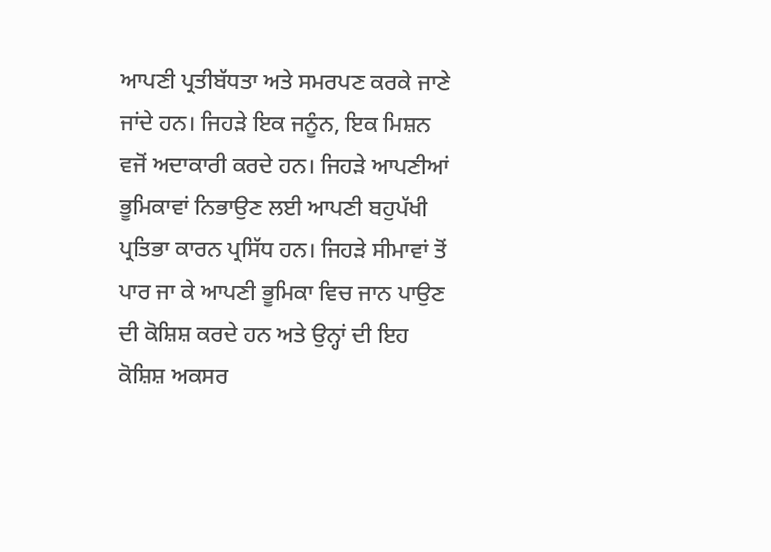ਆਪਣੀ ਪ੍ਰਤੀਬੱਧਤਾ ਅਤੇ ਸਮਰਪਣ ਕਰਕੇ ਜਾਣੇ ਜਾਂਦੇ ਹਨ। ਜਿਹੜੇ ਇਕ ਜਨੂੰਨ, ਇਕ ਮਿਸ਼ਨ ਵਜੋਂ ਅਦਾਕਾਰੀ ਕਰਦੇ ਹਨ। ਜਿਹੜੇ ਆਪਣੀਆਂ ਭੂਮਿਕਾਵਾਂ ਨਿਭਾਉਣ ਲਈ ਆਪਣੀ ਬਹੁਪੱਖੀ ਪ੍ਰਤਿਭਾ ਕਾਰਨ ਪ੍ਰਸਿੱਧ ਹਨ। ਜਿਹੜੇ ਸੀਮਾਵਾਂ ਤੋਂ ਪਾਰ ਜਾ ਕੇ ਆਪਣੀ ਭੂਮਿਕਾ ਵਿਚ ਜਾਨ ਪਾਉਣ ਦੀ ਕੋਸ਼ਿਸ਼ ਕਰਦੇ ਹਨ ਅਤੇ ਉਨ੍ਹਾਂ ਦੀ ਇਹ ਕੋਸ਼ਿਸ਼ ਅਕਸਰ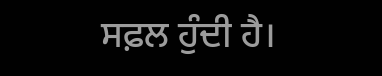ਸਫ਼ਲ ਹੁੰਦੀ ਹੈ।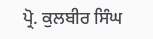ਪ੍ਰੋ. ਕੁਲਬੀਰ ਸਿੰਘ